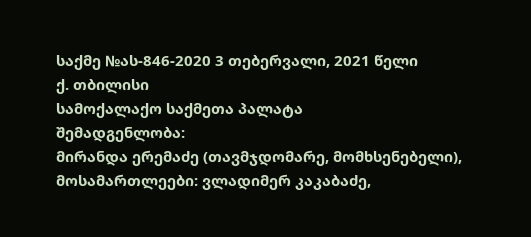საქმე №ას-846-2020 3 თებერვალი, 2021 წელი
ქ. თბილისი
სამოქალაქო საქმეთა პალატა
შემადგენლობა:
მირანდა ერემაძე (თავმჯდომარე, მომხსენებელი),
მოსამართლეები: ვლადიმერ კაკაბაძე,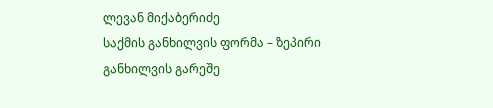ლევან მიქაბერიძე
საქმის განხილვის ფორმა – ზეპირი განხილვის გარეშე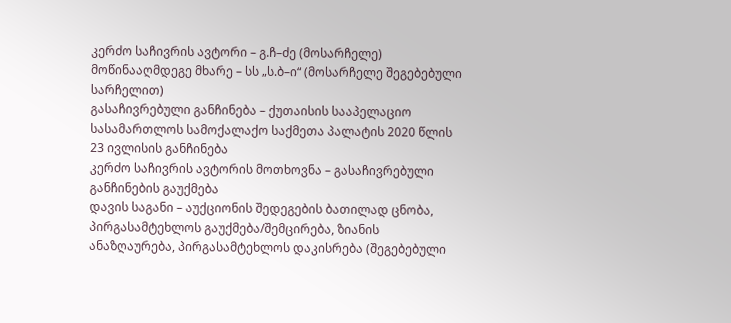კერძო საჩივრის ავტორი – გ.ჩ–ძე (მოსარჩელე)
მოწინააღმდეგე მხარე – სს „ს.ბ–ი“ (მოსარჩელე შეგებებული სარჩელით)
გასაჩივრებული განჩინება – ქუთაისის სააპელაციო სასამართლოს სამოქალაქო საქმეთა პალატის 2020 წლის 23 ივლისის განჩინება
კერძო საჩივრის ავტორის მოთხოვნა – გასაჩივრებული განჩინების გაუქმება
დავის საგანი – აუქციონის შედეგების ბათილად ცნობა, პირგასამტეხლოს გაუქმება/შემცირება, ზიანის ანაზღაურება, პირგასამტეხლოს დაკისრება (შეგებებული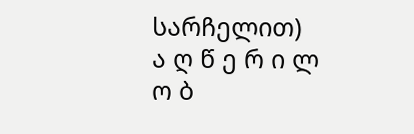სარჩელით)
ა ღ წ ე რ ი ლ ო ბ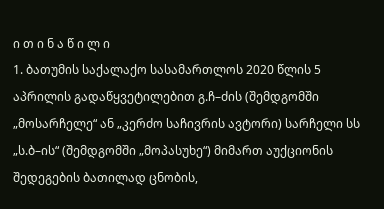ი თ ი ნ ა წ ი ლ ი
1. ბათუმის საქალაქო სასამართლოს 2020 წლის 5 აპრილის გადაწყვეტილებით გ.ჩ–ძის (შემდგომში „მოსარჩელე“ ან „კერძო საჩივრის ავტორი) სარჩელი სს „ს.ბ–ის“ (შემდგომში „მოპასუხე“) მიმართ აუქციონის შედეგების ბათილად ცნობის,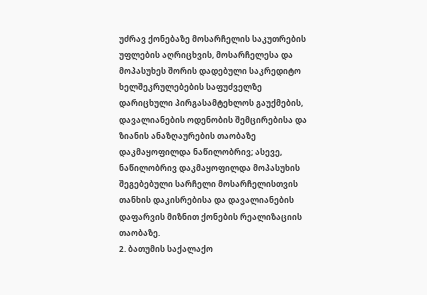უძრავ ქონებაზე მოსარჩელის საკუთრების უფლების აღრიცხვის, მოსარჩელესა და მოპასუხეს შორის დადებული საკრედიტო ხელშეკრულებების საფუძველზე დარიცხული პირგასამტეხლოს გაუქმების, დავალიანების ოდენობის შემცირებისა და ზიანის ანაზღაურების თაობაზე დაკმაყოფილდა ნაწილობრივ; ასევე, ნაწილობრივ დაკმაყოფილდა მოპასუხის შეგებებული სარჩელი მოსარჩელისთვის თანხის დაკისრებისა და დავალიანების დაფარვის მიზნით ქონების რეალიზაციის თაობაზე.
2. ბათუმის საქალაქო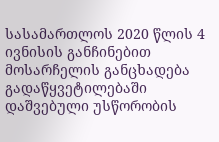სასამართლოს 2020 წლის 4 ივნისის განჩინებით მოსარჩელის განცხადება გადაწყვეტილებაში დაშვებული უსწორობის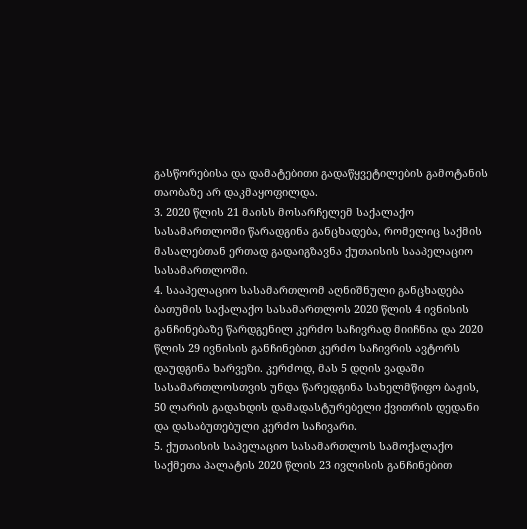გასწორებისა და დამატებითი გადაწყვეტილების გამოტანის თაობაზე არ დაკმაყოფილდა.
3. 2020 წლის 21 მაისს მოსარჩელემ საქალაქო სასამართლოში წარადგინა განცხადება, რომელიც საქმის მასალებთან ერთად გადაიგზავნა ქუთაისის სააპელაციო სასამართლოში.
4. სააპელაციო სასამართლომ აღნიშნული განცხადება ბათუმის საქალაქო სასამართლოს 2020 წლის 4 ივნისის განჩინებაზე წარდგენილ კერძო საჩივრად მიიჩნია და 2020 წლის 29 ივნისის განჩინებით კერძო საჩივრის ავტორს დაუდგინა ხარვეზი. კერძოდ, მას 5 დღის ვადაში სასამართლოსთვის უნდა წარედგინა სახელმწიფო ბაჟის, 50 ლარის გადახდის დამადასტურებელი ქვითრის დედანი და დასაბუთებული კერძო საჩივარი.
5. ქუთაისის საპელაციო სასამართლოს სამოქალაქო საქმეთა პალატის 2020 წლის 23 ივლისის განჩინებით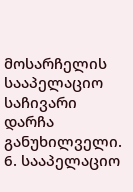მოსარჩელის სააპელაციო საჩივარი დარჩა განუხილველი.
6. სააპელაციო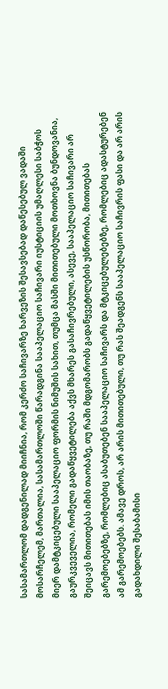სასამართლომ დადგენილად მიიჩნია, რომ კერძო საჩივარზე ხარვეზის შესავსებად დაწესებულ ვადაში მოსარჩელემ, მართალია, სასამართლოში წარადგინა სააპელაციო საჩივარი იუსტიციის უმაღლესი საბჭოს მიერ დამტკიცებული სააპელაციო ფორმის ნიმუშის სახით, თუმცა მასში მითითებული მოთხოვნა ბუნდოვანია, გაურკვეველია, რომელი გადაწყვეტილება აქვს მხარეს გასაჩივრებული, ასევე, სააპელაციო საჩივარი არ შეიცავს მითითებას იმის თაობაზე, თუ რაში მდგომარობს გადაწყვეტილების უსწორობა, მითითებას გარემოებებზე, რომლებიც ასაბუთებენ სააპელაციო საჩივარს და მტკიცებულებებზე, რომლებიც ადასტურებენ ამ გარემოებებს. ამავე დროს, არ არის მითითებული, თუ რას შეადგენს სააპელაციო საჩივრის ფასი და არ არის გადახდილი შესაბამისი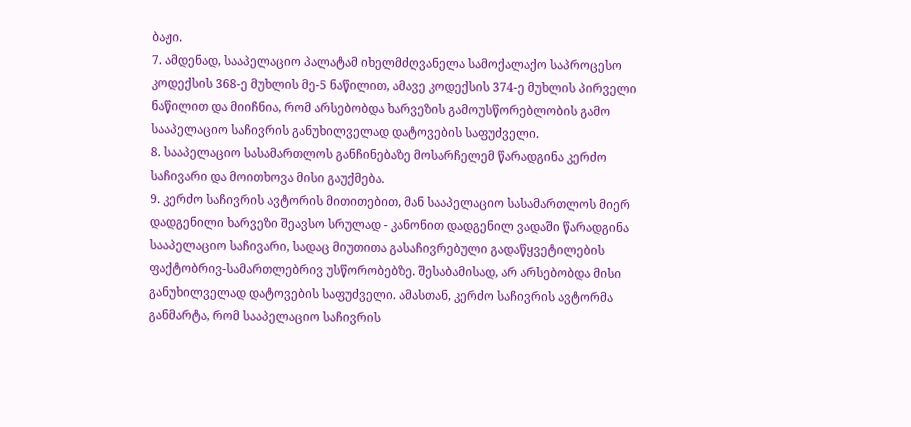ბაჟი.
7. ამდენად, სააპელაციო პალატამ იხელმძღვანელა სამოქალაქო საპროცესო კოდექსის 368-ე მუხლის მე-5 ნაწილით, ამავე კოდექსის 374-ე მუხლის პირველი ნაწილით და მიიჩნია, რომ არსებობდა ხარვეზის გამოუსწორებლობის გამო სააპელაციო საჩივრის განუხილველად დატოვების საფუძველი.
8. სააპელაციო სასამართლოს განჩინებაზე მოსარჩელემ წარადგინა კერძო საჩივარი და მოითხოვა მისი გაუქმება.
9. კერძო საჩივრის ავტორის მითითებით, მან სააპელაციო სასამართლოს მიერ დადგენილი ხარვეზი შეავსო სრულად - კანონით დადგენილ ვადაში წარადგინა სააპელაციო საჩივარი, სადაც მიუთითა გასაჩივრებული გადაწყვეტილების ფაქტობრივ-სამართლებრივ უსწორობებზე. შესაბამისად, არ არსებობდა მისი განუხილველად დატოვების საფუძველი. ამასთან, კერძო საჩივრის ავტორმა განმარტა, რომ სააპელაციო საჩივრის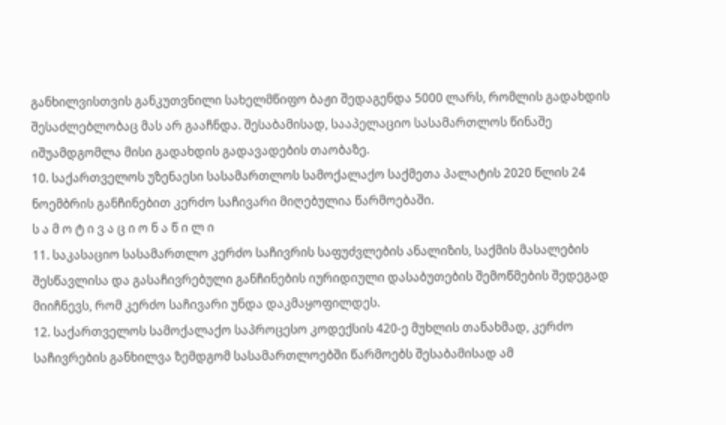განხილვისთვის განკუთვნილი სახელმწიფო ბაჟი შედაგენდა 5000 ლარს, რომლის გადახდის შესაძლებლობაც მას არ გააჩნდა. შესაბამისად, სააპელაციო სასამართლოს წინაშე იშუამდგომლა მისი გადახდის გადავადების თაობაზე.
10. საქართველოს უზენაესი სასამართლოს სამოქალაქო საქმეთა პალატის 2020 წლის 24 ნოემბრის განჩინებით კერძო საჩივარი მიღებულია წარმოებაში.
ს ა მ ო ტ ი ვ ა ც ი ო ნ ა წ ი ლ ი
11. საკასაციო სასამართლო კერძო საჩივრის საფუძვლების ანალიზის, საქმის მასალების შესწავლისა და გასაჩივრებული განჩინების იურიდიული დასაბუთების შემოწმების შედეგად მიიჩნევს, რომ კერძო საჩივარი უნდა დაკმაყოფილდეს.
12. საქართველოს სამოქალაქო საპროცესო კოდექსის 420-ე მუხლის თანახმად, კერძო საჩივრების განხილვა ზემდგომ სასამართლოებში წარმოებს შესაბამისად ამ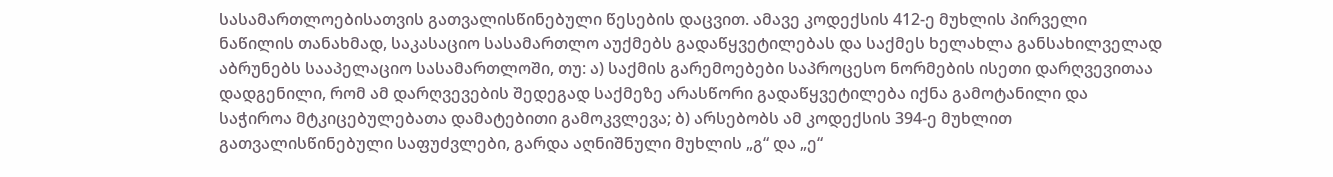სასამართლოებისათვის გათვალისწინებული წესების დაცვით. ამავე კოდექსის 412-ე მუხლის პირველი ნაწილის თანახმად, საკასაციო სასამართლო აუქმებს გადაწყვეტილებას და საქმეს ხელახლა განსახილველად აბრუნებს სააპელაციო სასამართლოში, თუ: ა) საქმის გარემოებები საპროცესო ნორმების ისეთი დარღვევითაა დადგენილი, რომ ამ დარღვევების შედეგად საქმეზე არასწორი გადაწყვეტილება იქნა გამოტანილი და საჭიროა მტკიცებულებათა დამატებითი გამოკვლევა; ბ) არსებობს ამ კოდექსის 394-ე მუხლით გათვალისწინებული საფუძვლები, გარდა აღნიშნული მუხლის „გ“ და „ე“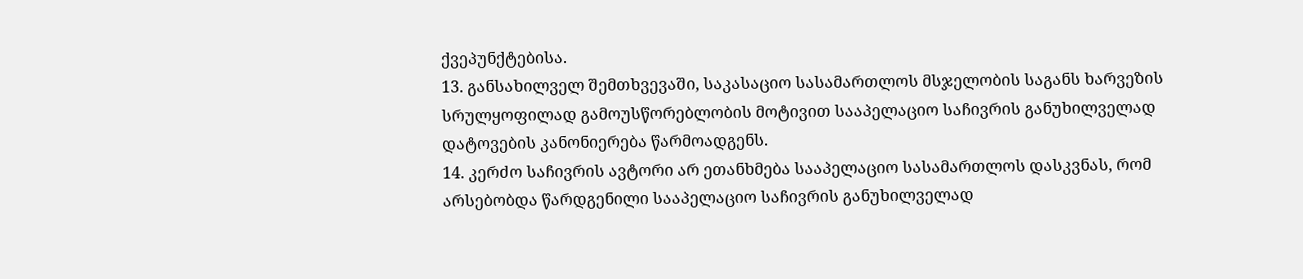ქვეპუნქტებისა.
13. განსახილველ შემთხვევაში, საკასაციო სასამართლოს მსჯელობის საგანს ხარვეზის სრულყოფილად გამოუსწორებლობის მოტივით სააპელაციო საჩივრის განუხილველად დატოვების კანონიერება წარმოადგენს.
14. კერძო საჩივრის ავტორი არ ეთანხმება სააპელაციო სასამართლოს დასკვნას, რომ არსებობდა წარდგენილი სააპელაციო საჩივრის განუხილველად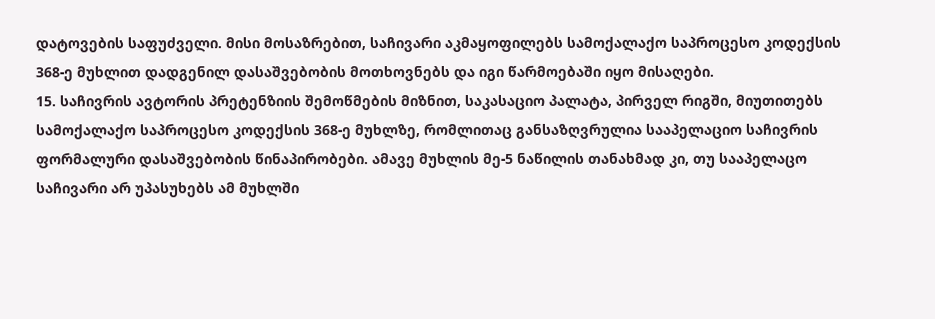დატოვების საფუძველი. მისი მოსაზრებით, საჩივარი აკმაყოფილებს სამოქალაქო საპროცესო კოდექსის 368-ე მუხლით დადგენილ დასაშვებობის მოთხოვნებს და იგი წარმოებაში იყო მისაღები.
15. საჩივრის ავტორის პრეტენზიის შემოწმების მიზნით, საკასაციო პალატა, პირველ რიგში, მიუთითებს სამოქალაქო საპროცესო კოდექსის 368-ე მუხლზე, რომლითაც განსაზღვრულია სააპელაციო საჩივრის ფორმალური დასაშვებობის წინაპირობები. ამავე მუხლის მე-5 ნაწილის თანახმად კი, თუ სააპელაცო საჩივარი არ უპასუხებს ამ მუხლში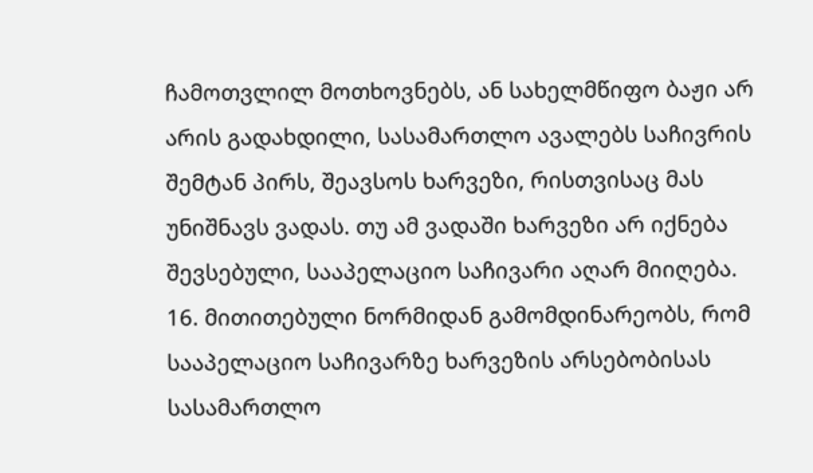ჩამოთვლილ მოთხოვნებს, ან სახელმწიფო ბაჟი არ არის გადახდილი, სასამართლო ავალებს საჩივრის შემტან პირს, შეავსოს ხარვეზი, რისთვისაც მას უნიშნავს ვადას. თუ ამ ვადაში ხარვეზი არ იქნება შევსებული, სააპელაციო საჩივარი აღარ მიიღება.
16. მითითებული ნორმიდან გამომდინარეობს, რომ სააპელაციო საჩივარზე ხარვეზის არსებობისას სასამართლო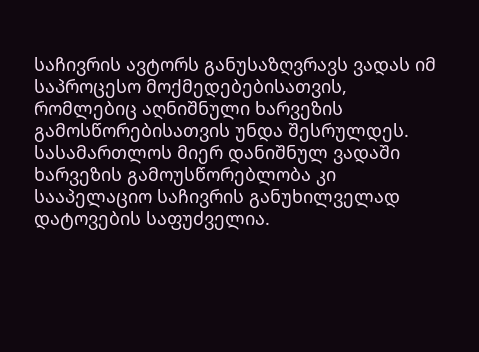საჩივრის ავტორს განუსაზღვრავს ვადას იმ საპროცესო მოქმედებებისათვის, რომლებიც აღნიშნული ხარვეზის გამოსწორებისათვის უნდა შესრულდეს. სასამართლოს მიერ დანიშნულ ვადაში ხარვეზის გამოუსწორებლობა კი სააპელაციო საჩივრის განუხილველად დატოვების საფუძველია.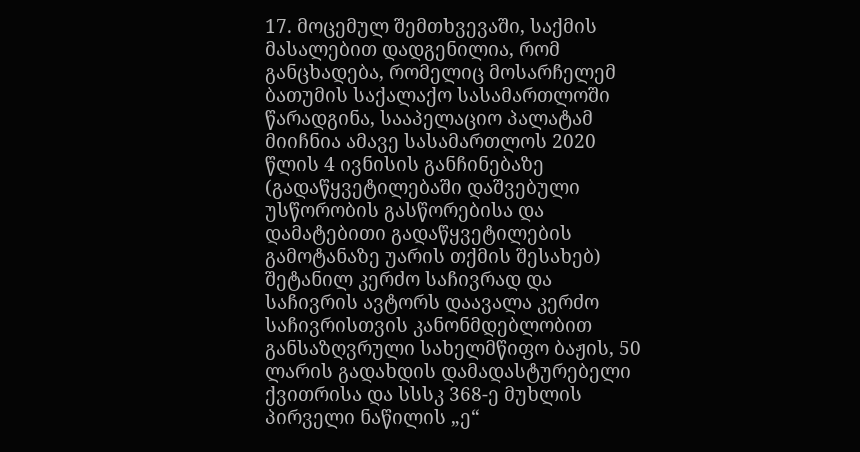17. მოცემულ შემთხვევაში, საქმის მასალებით დადგენილია, რომ განცხადება, რომელიც მოსარჩელემ ბათუმის საქალაქო სასამართლოში წარადგინა, სააპელაციო პალატამ მიიჩნია ამავე სასამართლოს 2020 წლის 4 ივნისის განჩინებაზე (გადაწყვეტილებაში დაშვებული უსწორობის გასწორებისა და დამატებითი გადაწყვეტილების გამოტანაზე უარის თქმის შესახებ) შეტანილ კერძო საჩივრად და საჩივრის ავტორს დაავალა კერძო საჩივრისთვის კანონმდებლობით განსაზღვრული სახელმწიფო ბაჟის, 50 ლარის გადახდის დამადასტურებელი ქვითრისა და სსსკ 368-ე მუხლის პირველი ნაწილის „ე“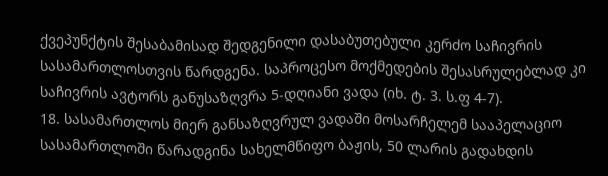ქვეპუნქტის შესაბამისად შედგენილი დასაბუთებული კერძო საჩივრის სასამართლოსთვის წარდგენა. საპროცესო მოქმედების შესასრულებლად კი საჩივრის ავტორს განუსაზღვრა 5-დღიანი ვადა (იხ. ტ. 3. ს.ფ 4-7).
18. სასამართლოს მიერ განსაზღვრულ ვადაში მოსარჩელემ სააპელაციო სასამართლოში წარადგინა სახელმწიფო ბაჟის, 50 ლარის გადახდის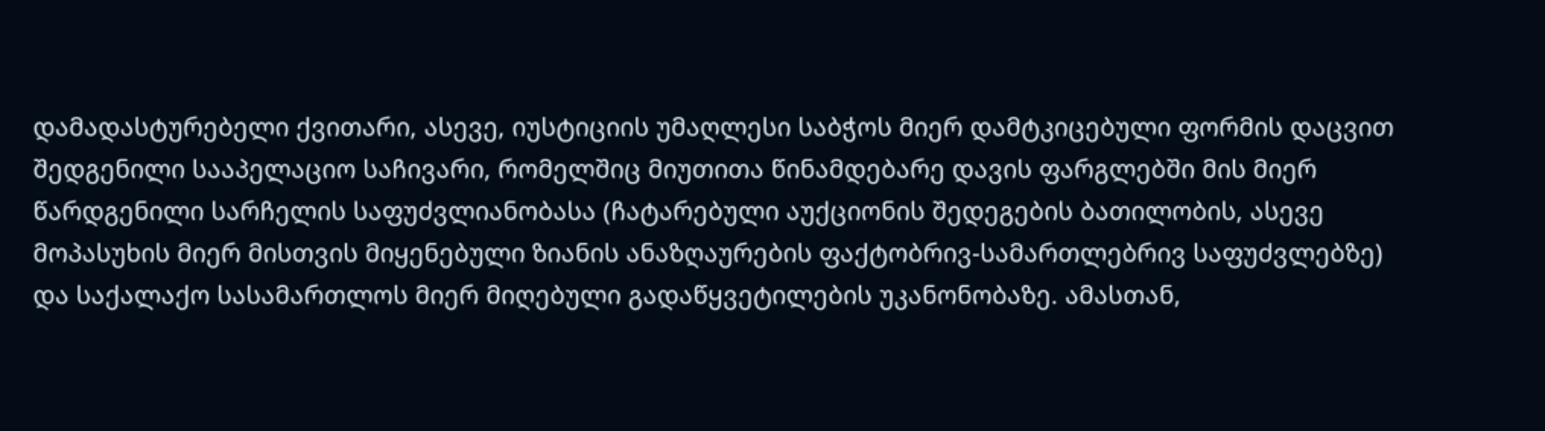დამადასტურებელი ქვითარი, ასევე, იუსტიციის უმაღლესი საბჭოს მიერ დამტკიცებული ფორმის დაცვით შედგენილი სააპელაციო საჩივარი, რომელშიც მიუთითა წინამდებარე დავის ფარგლებში მის მიერ წარდგენილი სარჩელის საფუძვლიანობასა (ჩატარებული აუქციონის შედეგების ბათილობის, ასევე მოპასუხის მიერ მისთვის მიყენებული ზიანის ანაზღაურების ფაქტობრივ-სამართლებრივ საფუძვლებზე) და საქალაქო სასამართლოს მიერ მიღებული გადაწყვეტილების უკანონობაზე. ამასთან,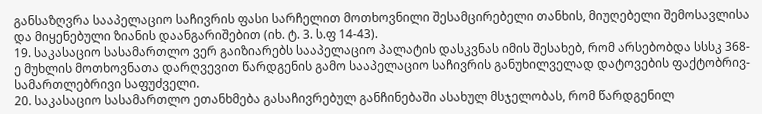განსაზღვრა სააპელაციო საჩივრის ფასი სარჩელით მოთხოვნილი შესამცირებელი თანხის, მიუღებელი შემოსავლისა და მიყენებული ზიანის დაანგარიშებით (იხ. ტ. 3. ს.ფ 14-43).
19. საკასაციო სასამართლო ვერ გაიზიარებს სააპელაციო პალატის დასკვნას იმის შესახებ, რომ არსებობდა სსსკ 368-ე მუხლის მოთხოვნათა დარღვევით წარდგენის გამო სააპელაციო საჩივრის განუხილველად დატოვების ფაქტობრივ-სამართლებრივი საფუძველი.
20. საკასაციო სასამართლო ეთანხმება გასაჩივრებულ განჩინებაში ასახულ მსჯელობას, რომ წარდგენილ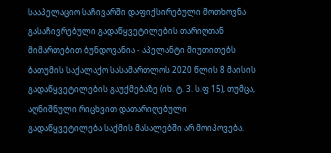სააპელაციო საჩივარში დაფიქსირებული მოთხოვნა გასაჩივრებული გადაწყვეტილების თარიღთან მიმართებით ბუნდოვანია - აპელანტი მიუთითებს ბათუმის საქალაქო სასამართლოს 2020 წლის 8 მაისის გადაწყვეტილების გაუქმებაზე (იხ. ტ. 3. ს.ფ 15), თუმცა, აღნიშნული რიცხვით დათარიღებული გადაწყვეტილება საქმის მასალებში არ მოიპოვება.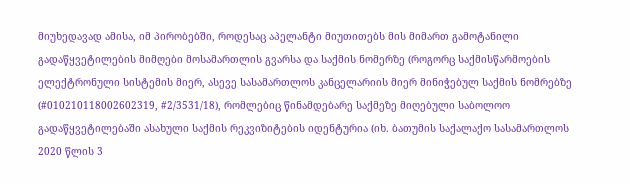მიუხედავად ამისა, იმ პირობებში, როდესაც აპელანტი მიუთითებს მის მიმართ გამოტანილი გადაწყვეტილების მიმღები მოსამართლის გვარსა და საქმის ნომერზე (როგორც საქმისწარმოების ელექტრონული სისტემის მიერ, ასევე სასამართლოს კანცელარიის მიერ მინიჭებულ საქმის ნომრებზე (#010210118002602319, #2/3531/18), რომლებიც წინამდებარე საქმეზე მიღებული საბოლოო გადაწყვეტილებაში ასახული საქმის რეკვიზიტების იდენტურია (იხ. ბათუმის საქალაქო სასამართლოს 2020 წლის 3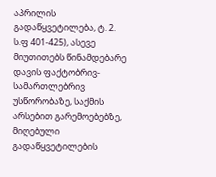აპრილის გადაწყვეტილება, ტ. 2. ს.ფ 401-425), ასევე მიუთითებს წინამდებარე დავის ფაქტობრივ-სამართლებრივ უსწორობაზე, საქმის არსებით გარემოებებზე, მიღებული გადაწყვეტილების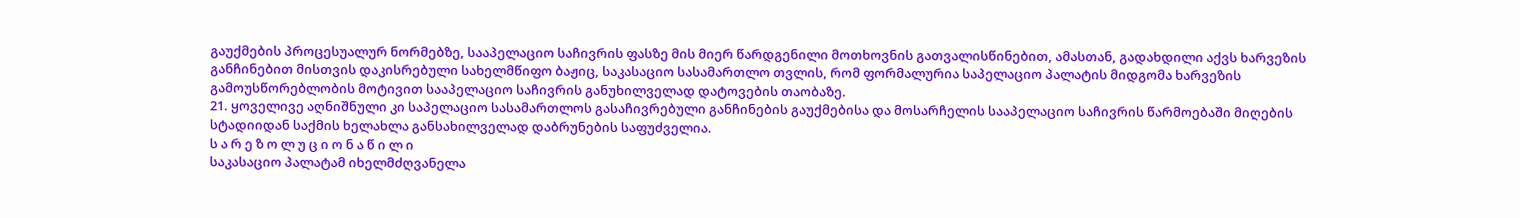გაუქმების პროცესუალურ ნორმებზე, სააპელაციო საჩივრის ფასზე მის მიერ წარდგენილი მოთხოვნის გათვალისწინებით, ამასთან, გადახდილი აქვს ხარვეზის განჩინებით მისთვის დაკისრებული სახელმწიფო ბაჟიც, საკასაციო სასამართლო თვლის, რომ ფორმალურია საპელაციო პალატის მიდგომა ხარვეზის გამოუსწორებლობის მოტივით სააპელაციო საჩივრის განუხილველად დატოვების თაობაზე.
21. ყოველივე აღნიშნული კი საპელაციო სასამართლოს გასაჩივრებული განჩინების გაუქმებისა და მოსარჩელის სააპელაციო საჩივრის წარმოებაში მიღების სტადიიდან საქმის ხელახლა განსახილველად დაბრუნების საფუძველია.
ს ა რ ე ზ ო ლ უ ც ი ო ნ ა წ ი ლ ი
საკასაციო პალატამ იხელმძღვანელა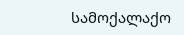სამოქალაქო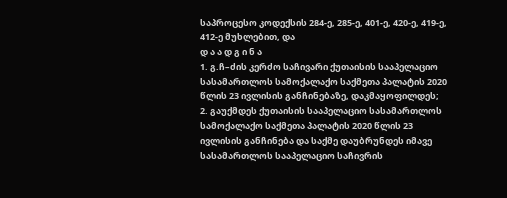საპროცესო კოდექსის 284-ე, 285-ე, 401-ე, 420-ე, 419-ე, 412-ე მუხლებით, და
დ ა ა დ გ ი ნ ა
1. გ.ჩ–ძის კერძო საჩივარი ქუთაისის სააპელაციო სასამართლოს სამოქალაქო საქმეთა პალატის 2020 წლის 23 ივლისის განჩინებაზე, დაკმაყოფილდეს;
2. გაუქმდეს ქუთაისის სააპელაციო სასამართლოს სამოქალაქო საქმეთა პალატის 2020 წლის 23 ივლისის განჩინება და საქმე დაუბრუნდეს იმავე სასამართლოს სააპელაციო საჩივრის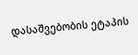დასაშვებობის ეტაპის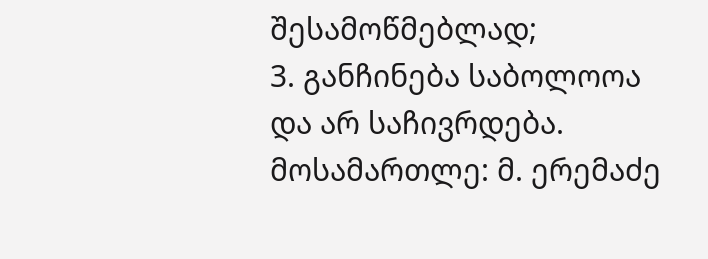შესამოწმებლად;
3. განჩინება საბოლოოა და არ საჩივრდება.
მოსამართლე: მ. ერემაძე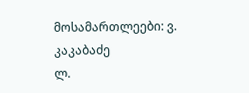მოსამართლეები: ვ. კაკაბაძე
ლ.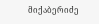მიქაბერიძე